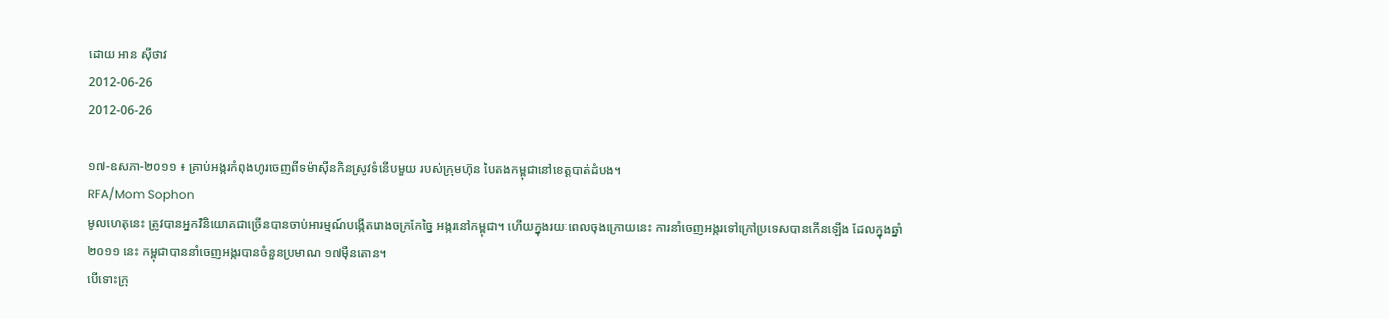ដោយ អាន ស៊ីថាវ
2012-06-26
2012-06-26

១៧-ឧសភា-២០១១ ៖ គ្រាប់អង្ករកំពុងហូរចេញពីទម៉ាស៊ីនកិនស្រូវទំនើបមួយ របស់ក្រុមហ៊ុន បៃតងកម្ពុជានៅខេត្តបាត់ដំបង។
RFA/Mom Sophon
មូលហេតុនេះ ត្រូវបានអ្នកវិនិយោគជាច្រើនបានចាប់អារម្មណ៍បង្កើតរោងចក្រកែច្នៃ អង្ករនៅកម្ពុជា។ ហើយក្នុងរយៈពេលចុងក្រោយនេះ ការនាំចេញអង្ករទៅក្រៅប្រទេសបានកើនឡើង ដែលក្នុងឆ្នាំ២០១១ នេះ កម្ពុជាបាននាំចេញអង្ករបានចំនួនប្រមាណ ១៧ម៉ឺនតោន។
បើទោះក្រុ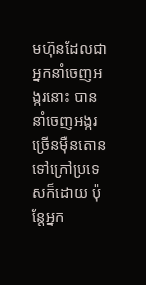មហ៊ុនដែលជាអ្នកនាំចេញអង្ករនោះ បាននាំចេញអង្ករច្រើនម៉ឺនតោនទៅក្រៅប្រទេសក៏ដោយ ប៉ុន្តែអ្នក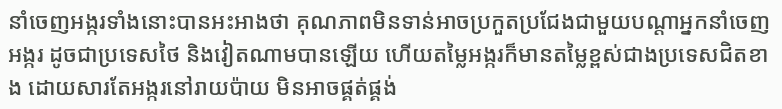នាំចេញអង្ករទាំងនោះបានអះអាងថា គុណភាពមិនទាន់អាចប្រកួតប្រជែងជាមួយបណ្ដាអ្នកនាំចេញអង្ករ ដូចជាប្រទេសថៃ និងវៀតណាមបានឡើយ ហើយតម្លៃអង្ករក៏មានតម្លៃខ្ពស់ជាងប្រទេសជិតខាង ដោយសារតែអង្ករនៅរាយប៉ាយ មិនអាចផ្គត់ផ្គង់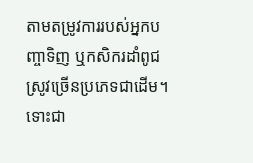តាមតម្រូវការរបស់អ្នកបញ្ចាទិញ ឬកសិករដាំពូជស្រូវច្រើនប្រភេទជាដើម។
ទោះជា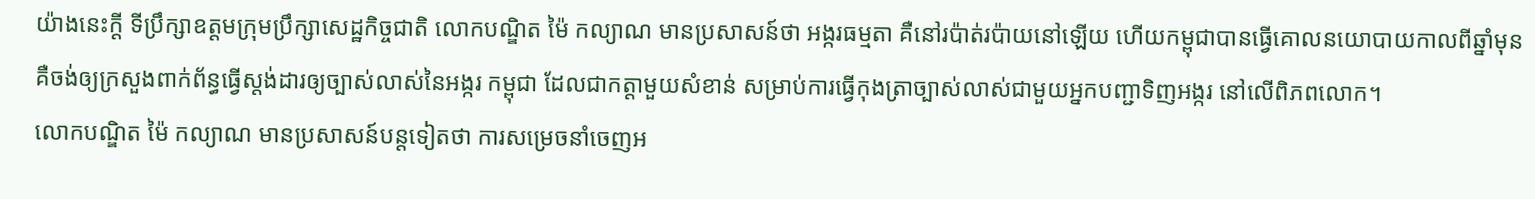យ៉ាងនេះក្ដី ទីប្រឹក្សាឧត្តមក្រុមប្រឹក្សាសេដ្ឋកិច្ចជាតិ លោកបណ្ឌិត ម៉ៃ កល្យាណ មានប្រសាសន៍ថា អង្ករធម្មតា គឺនៅរប៉ាត់រប៉ាយនៅឡើយ ហើយកម្ពុជាបានធ្វើគោលនយោបាយកាលពីឆ្នាំមុន គឺចង់ឲ្យក្រសួងពាក់ព័ន្ធធ្វើស្តង់ដារឲ្យច្បាស់លាស់នៃអង្ករ កម្ពុជា ដែលជាកត្តាមួយសំខាន់ សម្រាប់ការធ្វើកុងត្រាច្បាស់លាស់ជាមួយអ្នកបញ្ជាទិញអង្ករ នៅលើពិភពលោក។
លោកបណ្ឌិត ម៉ៃ កល្យាណ មានប្រសាសន៍បន្តទៀតថា ការសម្រេចនាំចេញអ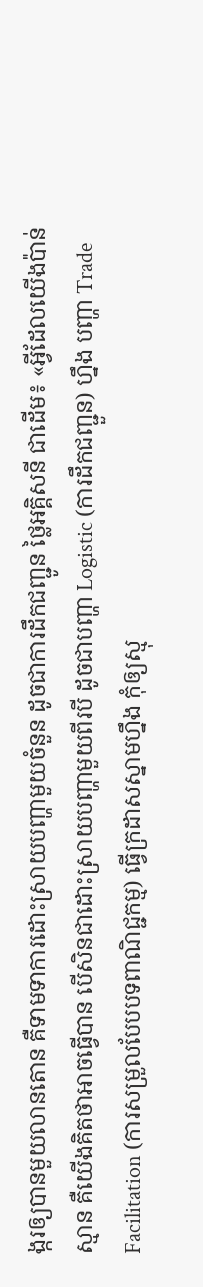ង្ករឲ្យបានមួយលានតោន គឺទាមទាការដោះស្រាយបញ្ហាមួយចំនួន ដូចជាការដឹកជញ្ជូន ថ្លៃអគ្គិសនី ជាដើម៖ «អ្វីដែលយើងប៉ាន់ស្មាន គឺយើងគិតថាអាចធ្វើបាន បើសិនជាដោះស្រាយបញ្ហាមួយពីរបី ដូចជាបញ្ហា Logistic (ការដឹកជញ្ជួន) ហ្នឹង បញ្ហា Trade Facilitation (ការសម្រួលបែបបទពាណិជ្ជកម្ម) ធ្វើក្រដាសស្នាមហ្នឹង កុំឲ្យស្មុ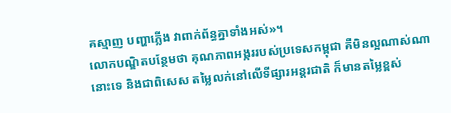គស្មាញ បញ្ហាភ្លើង វាពាក់ព័ន្ធគ្នាទាំងអស់»។
លោកបណ្ឌិតបន្ថែមថា គុណភាពអង្កររបស់ប្រទេសកម្ពុជា គឺមិនល្អណាស់ណានោះទេ និងជាពិសេស តម្លៃលក់នៅលើទីផ្សារអន្តរជាតិ ក៏មានតម្លៃខ្ពស់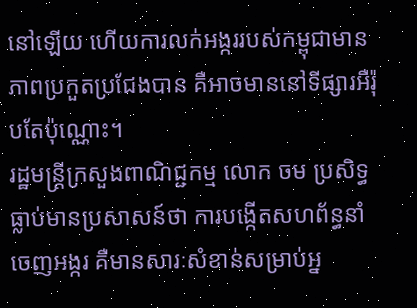នៅឡើយ ហើយការលក់អង្កររបស់កម្ពុជាមានភាពប្រកួតប្រជែងបាន គឺអាចមាននៅទីផ្សារអឺរ៉ុបតែប៉ុណ្ណោះ។
រដ្ឋមន្ត្រីក្រសួងពាណិជ្ជកម្ម លោក ចម ប្រសិទ្ធ ធ្លាប់មានប្រសាសន៍ថា ការបង្កើតសហព័ន្ធនាំចេញអង្ករ គឺមានសារៈសំខាន់សម្រាប់អ្ន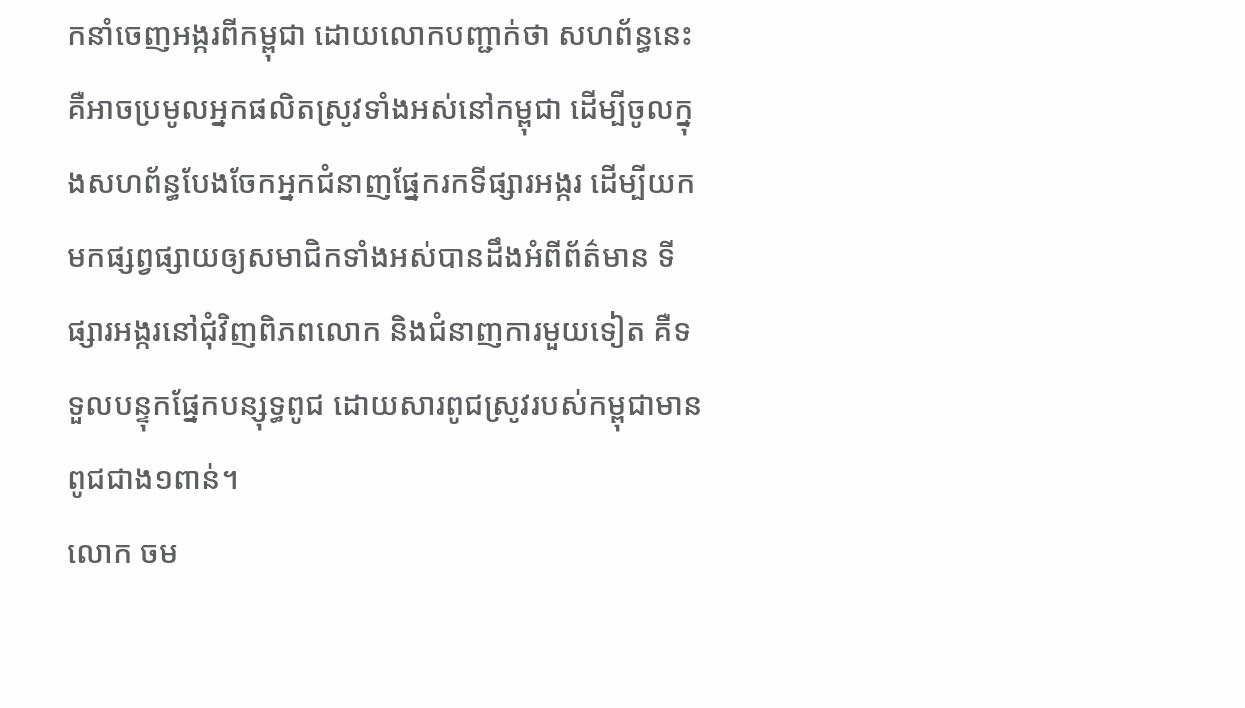កនាំចេញអង្ករពីកម្ពុជា ដោយលោកបញ្ជាក់ថា សហព័ន្ធនេះគឺអាចប្រមូលអ្នកផលិតស្រូវទាំងអស់នៅកម្ពុជា ដើម្បីចូលក្នុងសហព័ន្ធបែងចែកអ្នកជំនាញផ្នែករកទីផ្សារអង្ករ ដើម្បីយកមកផ្សព្វផ្សាយឲ្យសមាជិកទាំងអស់បានដឹងអំពីព័ត៌មាន ទីផ្សារអង្ករនៅជុំវិញពិភពលោក និងជំនាញការមួយទៀត គឺទទួលបន្ទុកផ្នែកបន្សុទ្ធពូជ ដោយសារពូជស្រូវរបស់កម្ពុជាមានពូជជាង១ពាន់។
លោក ចម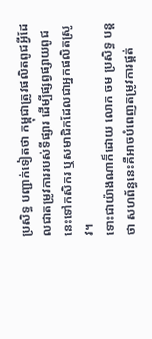ប្រសិទ្ធ បញ្ជាក់ទៀតថា កម្ពុជាត្រូវផលិតពូជអ្វីដែលជាតម្រូវការរបស់ទីផ្សារ ដើម្បីផ្សព្វផ្សាយពូជនេះទៅកសិករ ឬសមាជិកដែលជាអ្នកផលិតស្រូវ។
ទោះជាយ៉ាងណាក៏ដោយ លោក ចម ប្រសិទ្ធ បន្តថា សហព័ន្ធនេះគឺអាចបំពេញតម្រូវការផ្គត់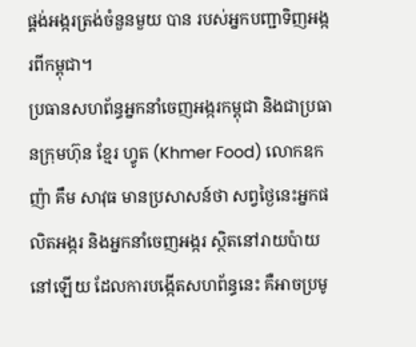ផ្គង់អង្ករត្រង់ចំនួនមួយ បាន របស់អ្នកបញ្ជាទិញអង្ករពីកម្ពុជា។
ប្រធានសហព័ន្ធអ្នកនាំចេញអង្ករកម្ពុជា និងជាប្រធានក្រុមហ៊ុន ខ្មែរ ហ្វូត (Khmer Food) លោកឧកញ៉ា គឹម សាវុធ មានប្រសាសន៍ថា សព្វថ្ងៃនេះអ្នកផលិតអង្ករ និងអ្នកនាំចេញអង្ករ ស្ថិតនៅរាយប៉ាយនៅឡើយ ដែលការបង្កើតសហព័ន្ធនេះ គឺអាចប្រមូ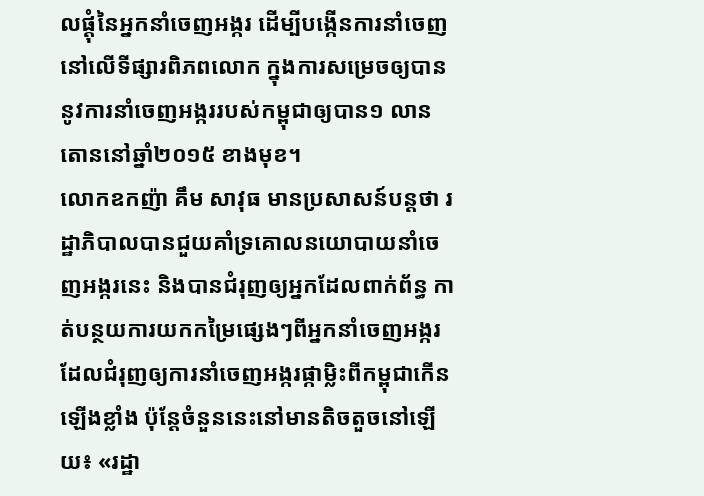លផ្ដុំនៃអ្នកនាំចេញអង្ករ ដើម្បីបង្កើនការនាំចេញនៅលើទីផ្សារពិភពលោក ក្នុងការសម្រេចឲ្យបាននូវការនាំចេញអង្កររបស់កម្ពុជាឲ្យបាន១ លានតោននៅឆ្នាំ២០១៥ ខាងមុខ។
លោកឧកញ៉ា គឹម សាវុធ មានប្រសាសន៍បន្តថា រដ្ឋាភិបាលបានជួយគាំទ្រគោលនយោបាយនាំចេញអង្ករនេះ និងបានជំរុញឲ្យអ្នកដែលពាក់ព័ន្ធ កាត់បន្ថយការយកកម្រៃផ្សេងៗពីអ្នកនាំចេញអង្ករ ដែលជំរុញឲ្យការនាំចេញអង្ករផ្កាម្លិះពីកម្ពុជាកើនឡើងខ្លាំង ប៉ុន្តែចំនួននេះនៅមានតិចតួចនៅឡើយ៖ «រដ្ឋា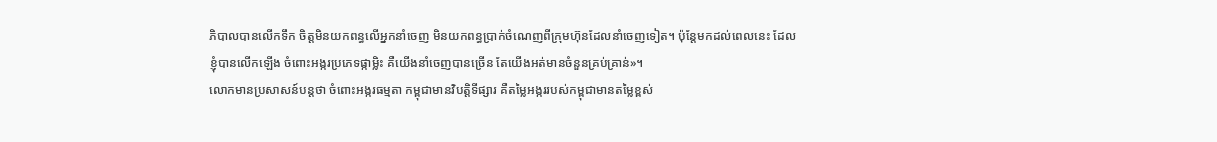ភិបាលបានលើកទឹក ចិត្តមិនយកពន្ធលើអ្នកនាំចេញ មិនយកពន្ធប្រាក់ចំណេញពីក្រុមហ៊ុនដែលនាំចេញទៀត។ ប៉ុន្តែមកដល់ពេលនេះ ដែលខ្ញុំបានលើកឡើង ចំពោះអង្ករប្រភេទផ្កាម្លិះ គឺយើងនាំចេញបានច្រើន តែយើងអត់មានចំនួនគ្រប់គ្រាន់»។
លោកមានប្រសាសន៍បន្តថា ចំពោះអង្ករធម្មតា កម្ពុជាមានវិបត្តិទីផ្សារ គឺតម្លៃអង្កររបស់កម្ពុជាមានតម្លៃខ្ពស់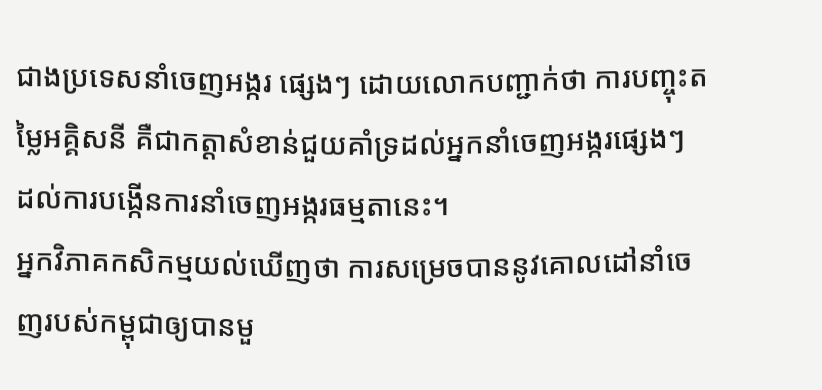ជាងប្រទេសនាំចេញអង្ករ ផ្សេងៗ ដោយលោកបញ្ជាក់ថា ការបញ្ចុះតម្លៃអគ្គិសនី គឺជាកត្តាសំខាន់ជួយគាំទ្រដល់អ្នកនាំចេញអង្ករផ្សេងៗ ដល់ការបង្កើនការនាំចេញអង្ករធម្មតានេះ។
អ្នកវិភាគកសិកម្មយល់ឃើញថា ការសម្រេចបាននូវគោលដៅនាំចេញរបស់កម្ពុជាឲ្យបានមួ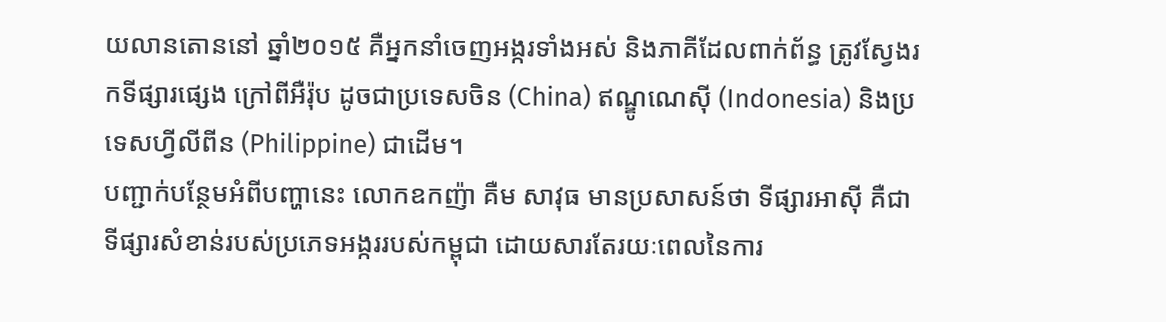យលានតោននៅ ឆ្នាំ២០១៥ គឺអ្នកនាំចេញអង្ករទាំងអស់ និងភាគីដែលពាក់ព័ន្ធ ត្រូវស្វែងរកទីផ្សារផ្សេង ក្រៅពីអឺរ៉ុប ដូចជាប្រទេសចិន (China) ឥណ្ឌូណេស៊ី (Indonesia) និងប្រទេសហ្វីលីពីន (Philippine) ជាដើម។
បញ្ជាក់បន្ថែមអំពីបញ្ហានេះ លោកឧកញ៉ា គឺម សាវុធ មានប្រសាសន៍ថា ទីផ្សារអាស៊ី គឺជាទីផ្សារសំខាន់របស់ប្រភេទអង្កររបស់កម្ពុជា ដោយសារតែរយៈពេលនៃការ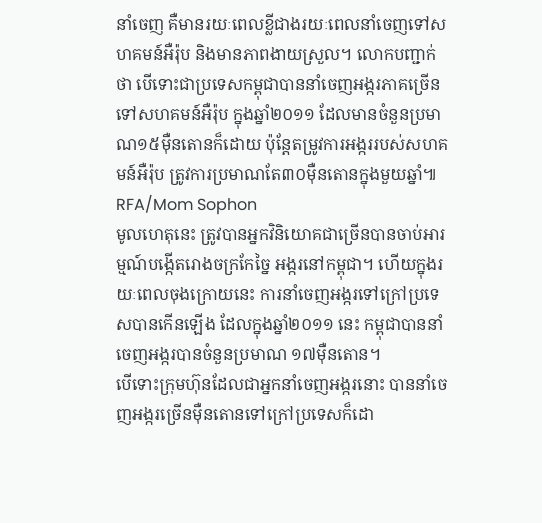នាំចេញ គឺមានរយៈពេលខ្លីជាងរយៈពេលនាំចេញទៅសហគមន៍អឺរ៉ុប និងមានភាពងាយស្រួល។ លោកបញ្ជាក់ថា បើទោះជាប្រទេសកម្ពុជាបាននាំចេញអង្ករភាគច្រើនទៅសហគមន៍អឺរ៉ុប ក្នុងឆ្នាំ២០១១ ដែលមានចំនួនប្រមាណ១៥ម៉ឺនតោនក៏ដោយ ប៉ុន្តែតម្រូវការអង្កររបស់សហគមន៍អឺរ៉ុប ត្រូវការប្រមាណតែ៣០ម៉ឺនតោនក្នុងមួយឆ្នាំ៕
RFA/Mom Sophon
មូលហេតុនេះ ត្រូវបានអ្នកវិនិយោគជាច្រើនបានចាប់អារម្មណ៍បង្កើតរោងចក្រកែច្នៃ អង្ករនៅកម្ពុជា។ ហើយក្នុងរយៈពេលចុងក្រោយនេះ ការនាំចេញអង្ករទៅក្រៅប្រទេសបានកើនឡើង ដែលក្នុងឆ្នាំ២០១១ នេះ កម្ពុជាបាននាំចេញអង្ករបានចំនួនប្រមាណ ១៧ម៉ឺនតោន។
បើទោះក្រុមហ៊ុនដែលជាអ្នកនាំចេញអង្ករនោះ បាននាំចេញអង្ករច្រើនម៉ឺនតោនទៅក្រៅប្រទេសក៏ដោ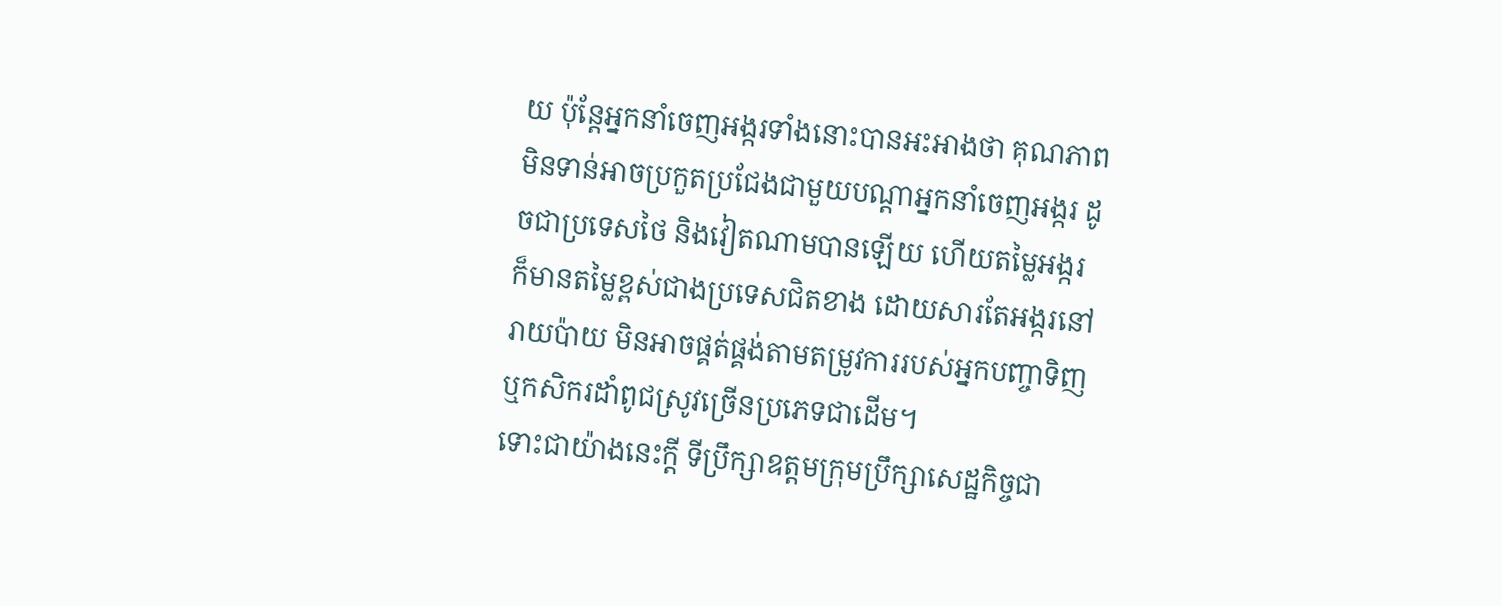យ ប៉ុន្តែអ្នកនាំចេញអង្ករទាំងនោះបានអះអាងថា គុណភាពមិនទាន់អាចប្រកួតប្រជែងជាមួយបណ្ដាអ្នកនាំចេញអង្ករ ដូចជាប្រទេសថៃ និងវៀតណាមបានឡើយ ហើយតម្លៃអង្ករក៏មានតម្លៃខ្ពស់ជាងប្រទេសជិតខាង ដោយសារតែអង្ករនៅរាយប៉ាយ មិនអាចផ្គត់ផ្គង់តាមតម្រូវការរបស់អ្នកបញ្ចាទិញ ឬកសិករដាំពូជស្រូវច្រើនប្រភេទជាដើម។
ទោះជាយ៉ាងនេះក្ដី ទីប្រឹក្សាឧត្តមក្រុមប្រឹក្សាសេដ្ឋកិច្ចជា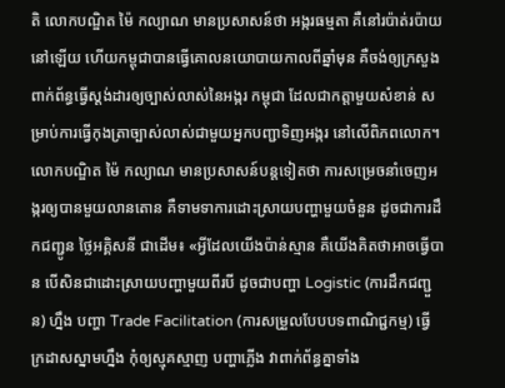តិ លោកបណ្ឌិត ម៉ៃ កល្យាណ មានប្រសាសន៍ថា អង្ករធម្មតា គឺនៅរប៉ាត់រប៉ាយនៅឡើយ ហើយកម្ពុជាបានធ្វើគោលនយោបាយកាលពីឆ្នាំមុន គឺចង់ឲ្យក្រសួងពាក់ព័ន្ធធ្វើស្តង់ដារឲ្យច្បាស់លាស់នៃអង្ករ កម្ពុជា ដែលជាកត្តាមួយសំខាន់ សម្រាប់ការធ្វើកុងត្រាច្បាស់លាស់ជាមួយអ្នកបញ្ជាទិញអង្ករ នៅលើពិភពលោក។
លោកបណ្ឌិត ម៉ៃ កល្យាណ មានប្រសាសន៍បន្តទៀតថា ការសម្រេចនាំចេញអង្ករឲ្យបានមួយលានតោន គឺទាមទាការដោះស្រាយបញ្ហាមួយចំនួន ដូចជាការដឹកជញ្ជូន ថ្លៃអគ្គិសនី ជាដើម៖ «អ្វីដែលយើងប៉ាន់ស្មាន គឺយើងគិតថាអាចធ្វើបាន បើសិនជាដោះស្រាយបញ្ហាមួយពីរបី ដូចជាបញ្ហា Logistic (ការដឹកជញ្ជួន) ហ្នឹង បញ្ហា Trade Facilitation (ការសម្រួលបែបបទពាណិជ្ជកម្ម) ធ្វើក្រដាសស្នាមហ្នឹង កុំឲ្យស្មុគស្មាញ បញ្ហាភ្លើង វាពាក់ព័ន្ធគ្នាទាំង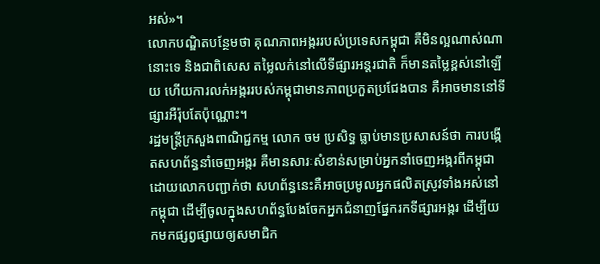អស់»។
លោកបណ្ឌិតបន្ថែមថា គុណភាពអង្កររបស់ប្រទេសកម្ពុជា គឺមិនល្អណាស់ណានោះទេ និងជាពិសេស តម្លៃលក់នៅលើទីផ្សារអន្តរជាតិ ក៏មានតម្លៃខ្ពស់នៅឡើយ ហើយការលក់អង្កររបស់កម្ពុជាមានភាពប្រកួតប្រជែងបាន គឺអាចមាននៅទីផ្សារអឺរ៉ុបតែប៉ុណ្ណោះ។
រដ្ឋមន្ត្រីក្រសួងពាណិជ្ជកម្ម លោក ចម ប្រសិទ្ធ ធ្លាប់មានប្រសាសន៍ថា ការបង្កើតសហព័ន្ធនាំចេញអង្ករ គឺមានសារៈសំខាន់សម្រាប់អ្នកនាំចេញអង្ករពីកម្ពុជា ដោយលោកបញ្ជាក់ថា សហព័ន្ធនេះគឺអាចប្រមូលអ្នកផលិតស្រូវទាំងអស់នៅកម្ពុជា ដើម្បីចូលក្នុងសហព័ន្ធបែងចែកអ្នកជំនាញផ្នែករកទីផ្សារអង្ករ ដើម្បីយកមកផ្សព្វផ្សាយឲ្យសមាជិក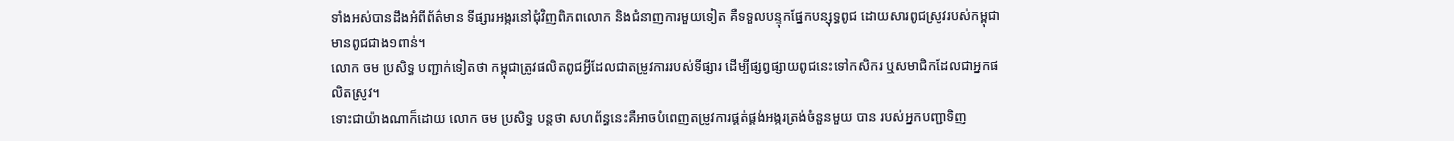ទាំងអស់បានដឹងអំពីព័ត៌មាន ទីផ្សារអង្ករនៅជុំវិញពិភពលោក និងជំនាញការមួយទៀត គឺទទួលបន្ទុកផ្នែកបន្សុទ្ធពូជ ដោយសារពូជស្រូវរបស់កម្ពុជាមានពូជជាង១ពាន់។
លោក ចម ប្រសិទ្ធ បញ្ជាក់ទៀតថា កម្ពុជាត្រូវផលិតពូជអ្វីដែលជាតម្រូវការរបស់ទីផ្សារ ដើម្បីផ្សព្វផ្សាយពូជនេះទៅកសិករ ឬសមាជិកដែលជាអ្នកផលិតស្រូវ។
ទោះជាយ៉ាងណាក៏ដោយ លោក ចម ប្រសិទ្ធ បន្តថា សហព័ន្ធនេះគឺអាចបំពេញតម្រូវការផ្គត់ផ្គង់អង្ករត្រង់ចំនួនមួយ បាន របស់អ្នកបញ្ជាទិញ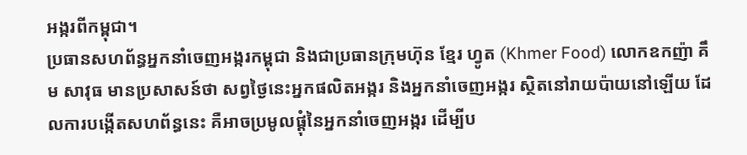អង្ករពីកម្ពុជា។
ប្រធានសហព័ន្ធអ្នកនាំចេញអង្ករកម្ពុជា និងជាប្រធានក្រុមហ៊ុន ខ្មែរ ហ្វូត (Khmer Food) លោកឧកញ៉ា គឹម សាវុធ មានប្រសាសន៍ថា សព្វថ្ងៃនេះអ្នកផលិតអង្ករ និងអ្នកនាំចេញអង្ករ ស្ថិតនៅរាយប៉ាយនៅឡើយ ដែលការបង្កើតសហព័ន្ធនេះ គឺអាចប្រមូលផ្ដុំនៃអ្នកនាំចេញអង្ករ ដើម្បីប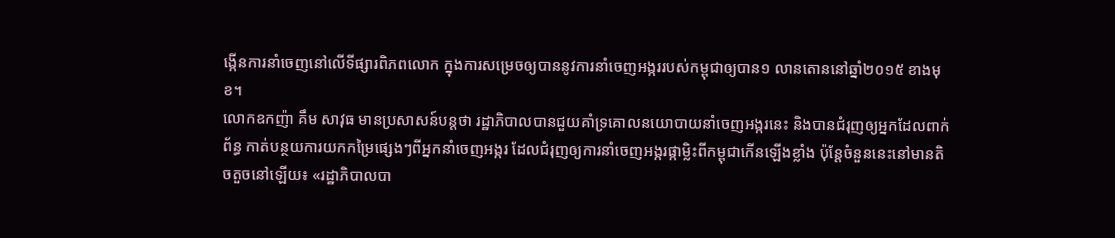ង្កើនការនាំចេញនៅលើទីផ្សារពិភពលោក ក្នុងការសម្រេចឲ្យបាននូវការនាំចេញអង្កររបស់កម្ពុជាឲ្យបាន១ លានតោននៅឆ្នាំ២០១៥ ខាងមុខ។
លោកឧកញ៉ា គឹម សាវុធ មានប្រសាសន៍បន្តថា រដ្ឋាភិបាលបានជួយគាំទ្រគោលនយោបាយនាំចេញអង្ករនេះ និងបានជំរុញឲ្យអ្នកដែលពាក់ព័ន្ធ កាត់បន្ថយការយកកម្រៃផ្សេងៗពីអ្នកនាំចេញអង្ករ ដែលជំរុញឲ្យការនាំចេញអង្ករផ្កាម្លិះពីកម្ពុជាកើនឡើងខ្លាំង ប៉ុន្តែចំនួននេះនៅមានតិចតួចនៅឡើយ៖ «រដ្ឋាភិបាលបា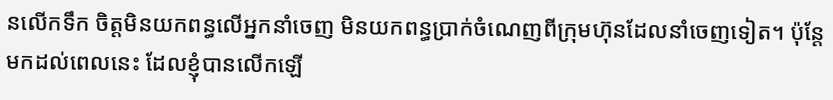នលើកទឹក ចិត្តមិនយកពន្ធលើអ្នកនាំចេញ មិនយកពន្ធប្រាក់ចំណេញពីក្រុមហ៊ុនដែលនាំចេញទៀត។ ប៉ុន្តែមកដល់ពេលនេះ ដែលខ្ញុំបានលើកឡើ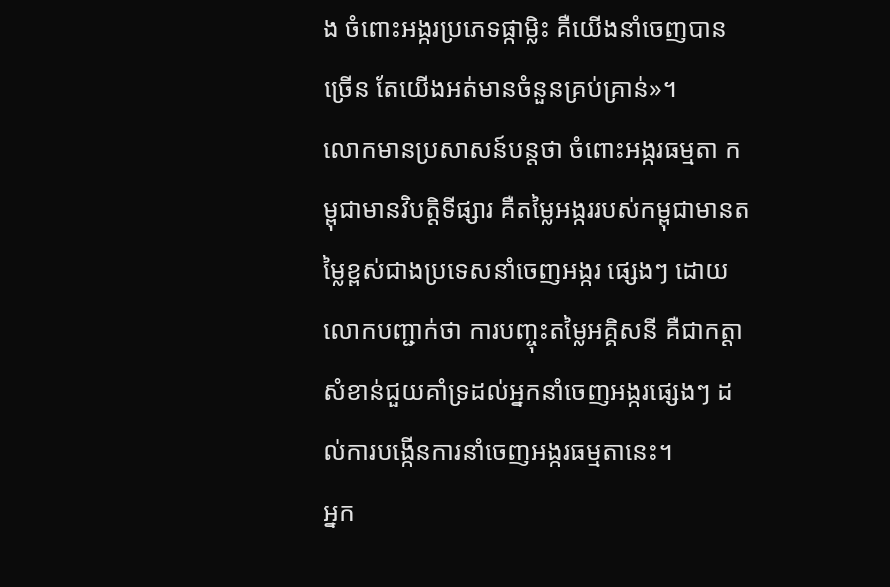ង ចំពោះអង្ករប្រភេទផ្កាម្លិះ គឺយើងនាំចេញបានច្រើន តែយើងអត់មានចំនួនគ្រប់គ្រាន់»។
លោកមានប្រសាសន៍បន្តថា ចំពោះអង្ករធម្មតា កម្ពុជាមានវិបត្តិទីផ្សារ គឺតម្លៃអង្កររបស់កម្ពុជាមានតម្លៃខ្ពស់ជាងប្រទេសនាំចេញអង្ករ ផ្សេងៗ ដោយលោកបញ្ជាក់ថា ការបញ្ចុះតម្លៃអគ្គិសនី គឺជាកត្តាសំខាន់ជួយគាំទ្រដល់អ្នកនាំចេញអង្ករផ្សេងៗ ដល់ការបង្កើនការនាំចេញអង្ករធម្មតានេះ។
អ្នក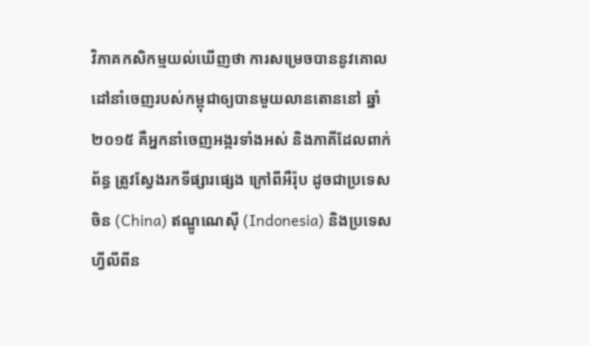វិភាគកសិកម្មយល់ឃើញថា ការសម្រេចបាននូវគោលដៅនាំចេញរបស់កម្ពុជាឲ្យបានមួយលានតោននៅ ឆ្នាំ២០១៥ គឺអ្នកនាំចេញអង្ករទាំងអស់ និងភាគីដែលពាក់ព័ន្ធ ត្រូវស្វែងរកទីផ្សារផ្សេង ក្រៅពីអឺរ៉ុប ដូចជាប្រទេសចិន (China) ឥណ្ឌូណេស៊ី (Indonesia) និងប្រទេសហ្វីលីពីន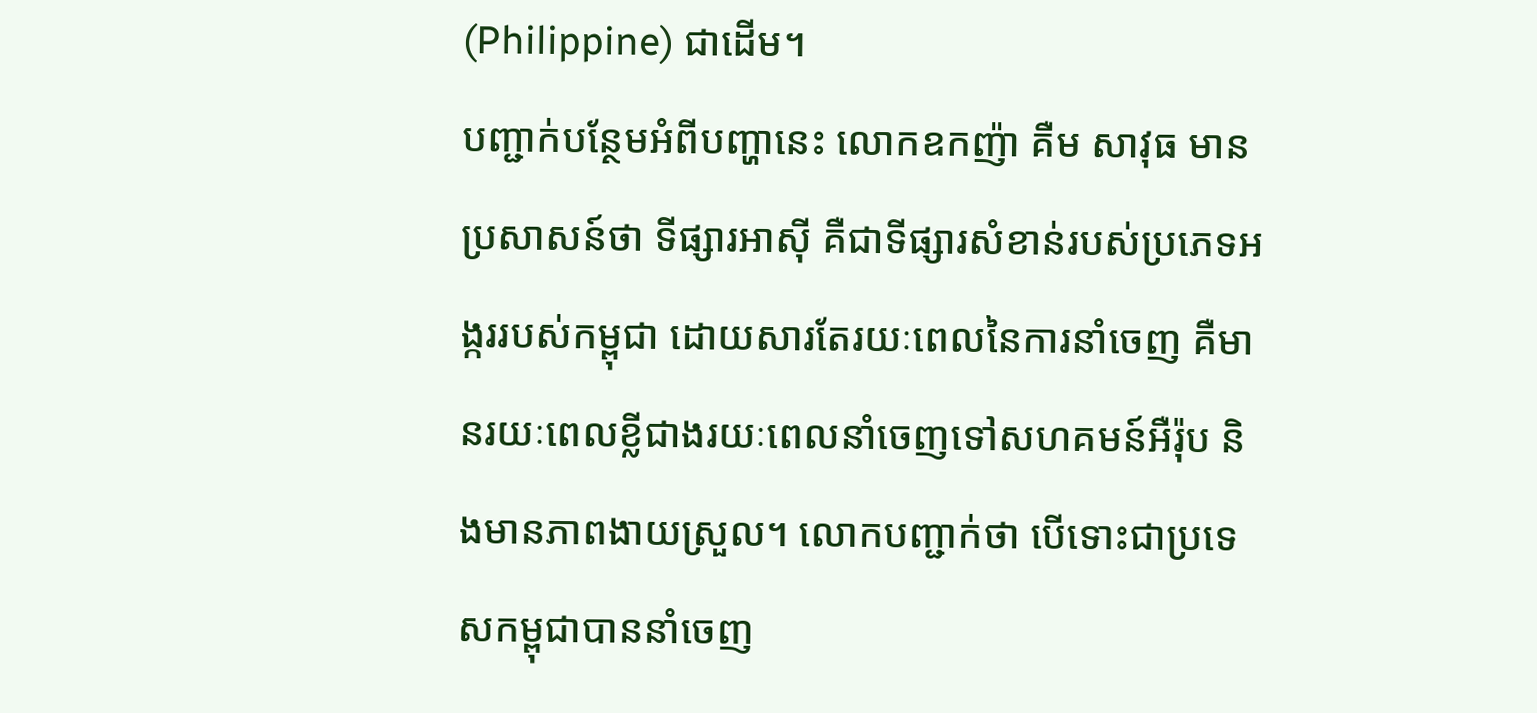(Philippine) ជាដើម។
បញ្ជាក់បន្ថែមអំពីបញ្ហានេះ លោកឧកញ៉ា គឺម សាវុធ មានប្រសាសន៍ថា ទីផ្សារអាស៊ី គឺជាទីផ្សារសំខាន់របស់ប្រភេទអង្កររបស់កម្ពុជា ដោយសារតែរយៈពេលនៃការនាំចេញ គឺមានរយៈពេលខ្លីជាងរយៈពេលនាំចេញទៅសហគមន៍អឺរ៉ុប និងមានភាពងាយស្រួល។ លោកបញ្ជាក់ថា បើទោះជាប្រទេសកម្ពុជាបាននាំចេញ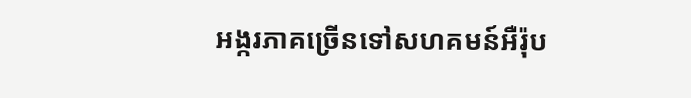អង្ករភាគច្រើនទៅសហគមន៍អឺរ៉ុប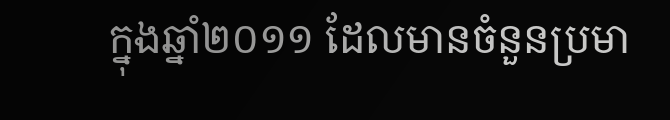ក្នុងឆ្នាំ២០១១ ដែលមានចំនួនប្រមា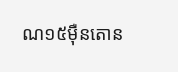ណ១៥ម៉ឺនតោន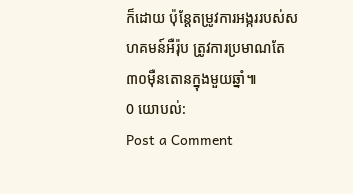ក៏ដោយ ប៉ុន្តែតម្រូវការអង្កររបស់សហគមន៍អឺរ៉ុប ត្រូវការប្រមាណតែ៣០ម៉ឺនតោនក្នុងមួយឆ្នាំ៕
0 យោបល់:
Post a Comment